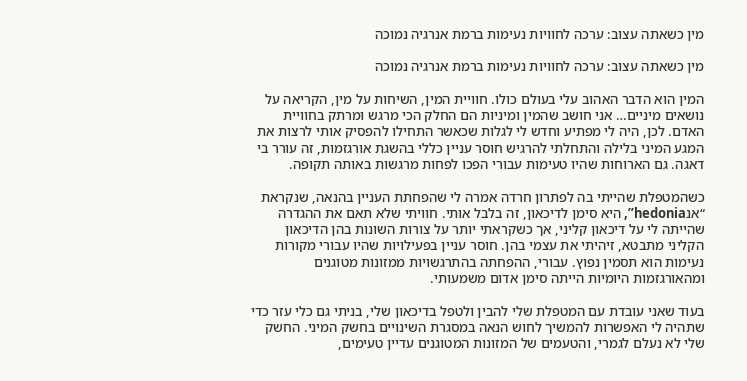מין כשאתה עצוב: ערכה לחוויות נעימות ברמת אנרגיה נמוכה

מין כשאתה עצוב: ערכה לחוויות נעימות ברמת אנרגיה נמוכה

המין הוא הדבר האהוב עלי בעולם כולו. חוויית המין, השיחות על מין, הקריאה על נושאים מיניים… אני חושב שהמין ומיניות הם החלק הכי מרגש ומרתק בחוויית האדם. לכן, היה לי מפתיע וחדש לי לגלות שכאשר התחילו להפסיק אותי לרצות את המגע המיני בלילה והתחלתי להרגיש חוסר עניין כללי בהשגת אורגזמות, זה עורר בי דאגה. גם הארוחות שהיו טעימות עבורי הפכו לפחות מרגשות באותה תקופה.

כשהמטפלת שהייתי בה לפתרון חרדה אמרה לי שהפחתת העניין בהנאה, שנקראת “אנhedonia”, היא סימן לדיכאון, זה בלבל אותי. חוויתי שלא תאם את ההגדרה שהייתה לי על דיכאון קליני, אך כשקראתי יותר על צורות השונות בהן הדיכאון הקליני מתבטא, זיהיתי את עצמי בהן. חוסר עניין בפעילויות שהיו עבורי מקורות נעימות הוא תסמין נפוץ. עבורי, ההפחתה בהתרגשויות ממזונות מטוגנים ומהאורגזמות היומיות הייתה סימן אדום משמעותי.

בעוד שאני עובדת עם המטפלת שלי להבין ולטפל בדיכאון שלי, בניתי גם כלי עזר כדי שתהיה לי האפשרות להמשיך לחוש הנאה במסגרת השינויים בחשק המיני. החשק שלי לא נעלם לגמרי, והטעמים של המזונות המטוגנים עדיין טעימים,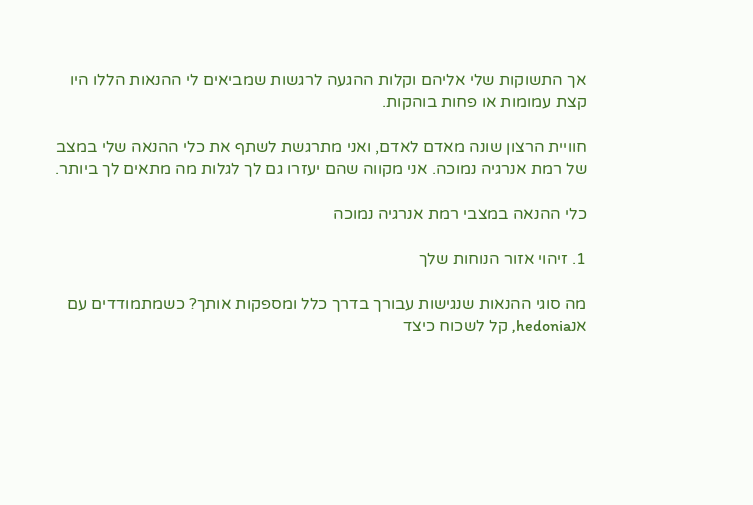אך התשוקות שלי אליהם וקלות ההגעה לרגשות שמביאים לי ההנאות הללו היו קצת עמומות או פחות בוהקות.

חוויית הרצון שונה מאדם לאדם, ואני מתרגשת לשתף את כלי ההנאה שלי במצב של רמת אנרגיה נמוכה. אני מקווה שהם יעזרו גם לך לגלות מה מתאים לך ביותר.

כלי ההנאה במצבי רמת אנרגיה נמוכה

1. זיהוי אזור הנוחות שלך

מה סוגי ההנאות שנגישות עבורך בדרך כלל ומספקות אותך? כשמתמודדים עם אנhedonia, קל לשכוח כיצד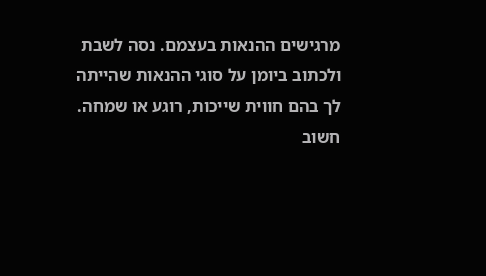מרגישים ההנאות בעצמם. נסה לשבת ולכתוב ביומן על סוגי ההנאות שהייתה לך בהם חווית שייכות, רוגע או שמחה. חשוב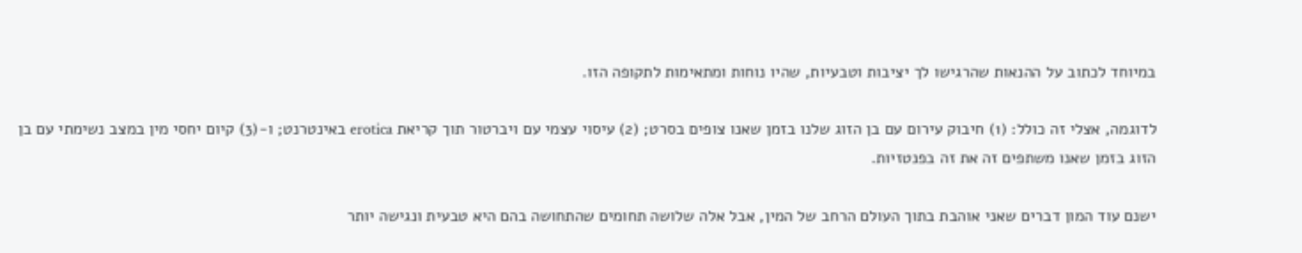במיוחד לכתוב על ההנאות שהרגישו לך יציבות וטבעיות, שהיו נוחות ומתאימות לתקופה הזו.

לדוגמה, אצלי זה כולל: (1) חיבוק עירום עם בן הזוג שלנו בזמן שאנו צופים בסרט; (2) עיסוי עצמי עם ויברטור תוך קריאת erotica באינטרנט; ו-(3) קיום יחסי מין במצב נשימתי עם בן הזוג בזמן שאנו משתפים זה את זה בפנטזיות.

ישנם עוד המון דברים שאני אוהבת בתוך העולם הרחב של המין, אבל אלה שלושה תחומים שהתחושה בהם היא טבעית ונגישה יותר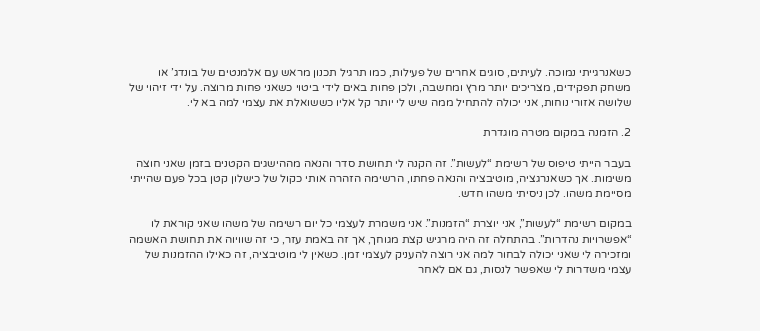כשאנרגייתי נמוכה. לעיתים, סוגים אחרים של פעילות, כמו תרגיל תכנון מראש עם אלמנטים של בונדג’ או משחק תפקידים, מצריכים יותר מרץ ומחשבה, ולכן פחות באים לידי ביטוי כשאני פחות מרוצה. על ידי זיהוי של שלושה אזורי נוחות, אני יכולה להתחיל ממה שיש לי יותר קל אליו כששואלת את עצמי למה בא לי.

2. הזמנה במקום מטרה מוגדרת

בעבר הייתי טיפוס של רשימת “לעשות”. זה הקנה לי תחושת סדר והנאה מההישגים הקטנים בזמן שאני חוצה משימות. אך כשאנרגציה, מוטיבציה והנאה פחתו, הרשימה הזהרה אותי כקול של כישלון קטן בכל פעם שהייתי מסיימת משהו. לכן ניסיתי משהו חדש.

במקום רשימת “לעשות”, אני יוצרת “הזמנות”. אני משמרת לעצמי כל יום רשימה של משהו שאני קוראת לו “אפשרויות נהדרות”. בהתחלה זה היה מרגיש קצת מגוחך, אך זה באמת עזר, כי זה שוויוה את תחושת האשמה ומזכירה לי שאני יכולה לבחור למה אני רוצה להעניק לעצמי זמן. כשאין לי מוטיבציה, זה כאילו ההזמנות של עצמי משדרות לי שאפשר לנסות, גם אם לאחר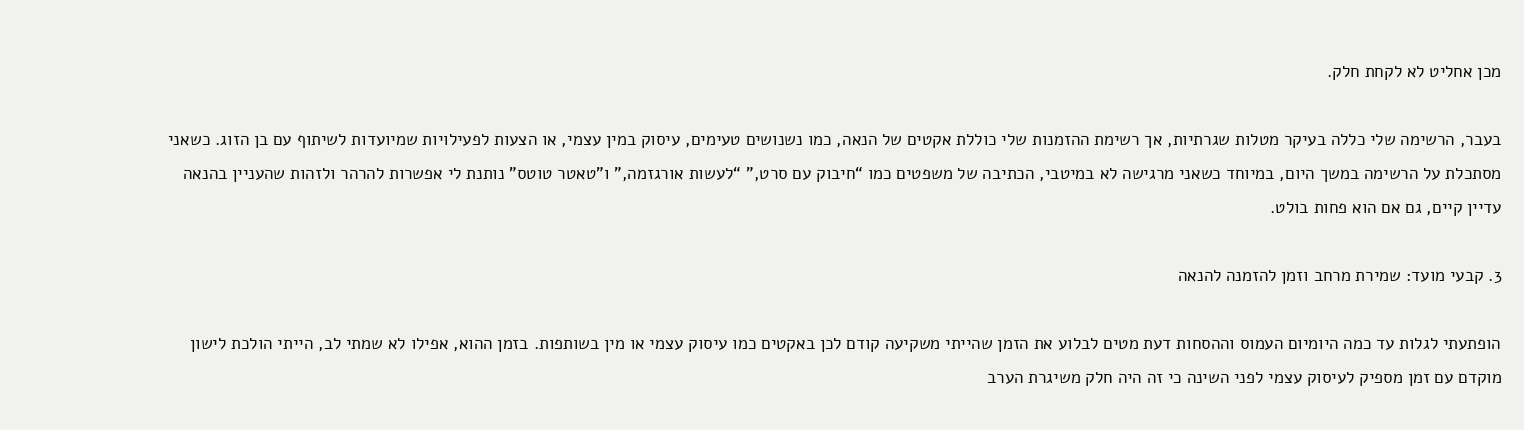מכן אחליט לא לקחת חלק.

בעבר, הרשימה שלי כללה בעיקר מטלות שגרתיות, אך רשימת ההזמנות שלי כוללת אקטים של הנאה, כמו נשנושים טעימים, עיסוק במין עצמי, או הצעות לפעילויות שמיועדות לשיתוף עם בן הזוג. כשאני מסתכלת על הרשימה במשך היום, במיוחד כשאני מרגישה לא במיטבי, הכתיבה של משפטים כמו “חיבוק עם סרט,” “לעשות אורגזמה,” ו”טאטר טוטס” נותנת לי אפשרות להרהר ולזהות שהעניין בהנאה עדיין קיים, גם אם הוא פחות בולט.

3. קבעי מועד: שמירת מרחב וזמן להזמנה להנאה

הופתעתי לגלות עד כמה היומיום העמוס וההסחות דעת מטים לבלוע את הזמן שהייתי משקיעה קודם לכן באקטים כמו עיסוק עצמי או מין בשותפות. בזמן ההוא, אפילו לא שמתי לב, הייתי הולכת לישון מוקדם עם זמן מספיק לעיסוק עצמי לפני השינה כי זה היה חלק משיגרת הערב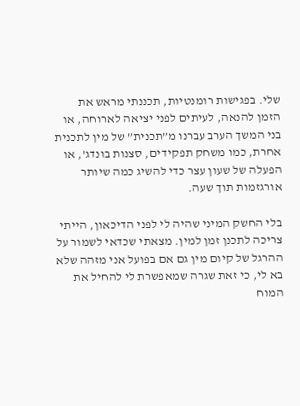שלי. בפגישות רומנטיות, תכננתי מראש את הזמן להנאה, לעיתים לפני יציאה לארוחה, או בני המשך הערב עברנו מ”תכנית” של מין לתכנית אחרת, כמו משחק תפקידים, סצנות בונדג’, או הפעלה של שעון עצר כדי להשיג כמה שיותר אורגזמות תוך שעה.

בלי החשק המיני שהיה לי לפני הדיכאון, הייתי צריכה לתכנן זמן למין. מצאתי שכדאי לשמור על ההרגל של קיום מין גם אם בפועל אני מזהה שלא בא לי, כי זאת שגרה שמאפשרת לי להחיל את המוח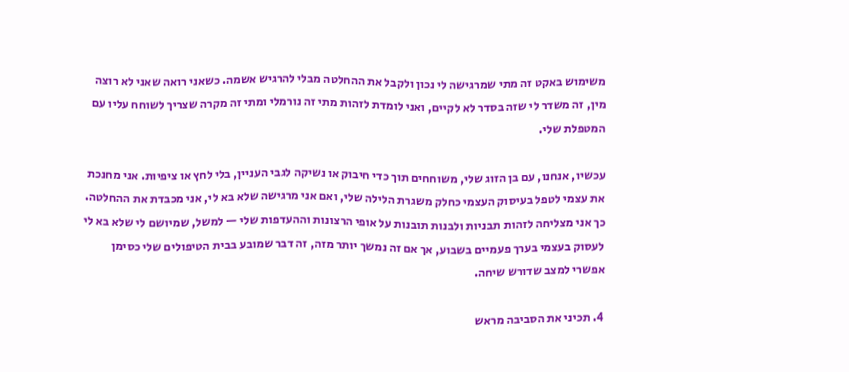משימוש באקט זה מתי שמרגישה לי נכון ולקבל את ההחלטה מבלי להרגיש אשמה. כשאני רואה שאני לא רוצה מין, זה משדר לי שזה בסדר לא לקיים, ואני לומדת לזהות מתי זה נורמלי ומתי זה מקרה שצריך לשוחח עליו עם המטפלת שלי.

עכשיו, אנחנו, עם בן הזוג שלי, משוחחים תוך כדי חיבוק או נשיקה לגבי העניין, בלי לחץ או ציפיות. אני מחנכת את עצמי לטפל בעיסוק העצמי כחלק משגרת הלילה שלי, ואם אני מרגישה שלא בא לי, אני מכבדת את ההחלטה. כך אני מצליחה לזהות תבניות ולבנות תובנות על אופי הרצונות וההעדפות שלי — למשל, שמיושם לי שלא בא לי לעסוק בעצמי בערך פעמיים בשבוע, אך אם זה נמשך יותר מזה, זה דבר שמובע בבית הטיפולים שלי כסימן אפשרי למצב שדורש שיחה.

4. תכיני את הסביבה מראש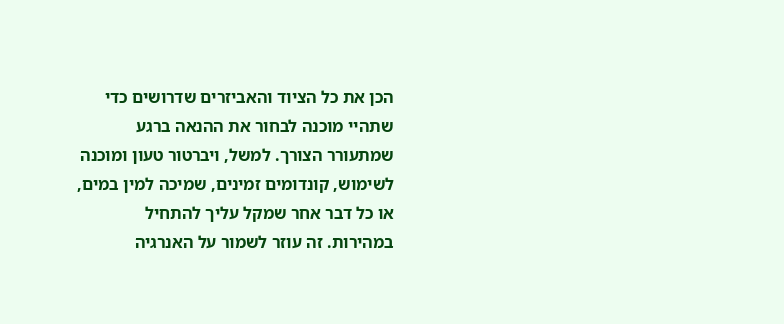הכן את כל הציוד והאביזרים שדרושים כדי שתהיי מוכנה לבחור את ההנאה ברגע שמתעורר הצורך. למשל, ויברטור טעון ומוכנה לשימוש, קונדומים זמינים, שמיכה למין במים, או כל דבר אחר שמקל עליך להתחיל במהירות. זה עוזר לשמור על האנרגיה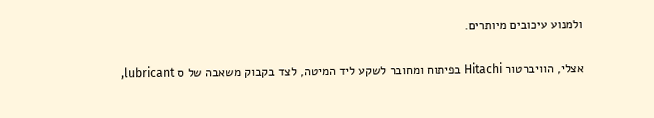ולמנוע עיכובים מיותרים.

אצלי, הוויברטור Hitachi בפיתוח ומחובר לשקע ליד המיטה, לצד בקבוק משאבה של ס lubricant,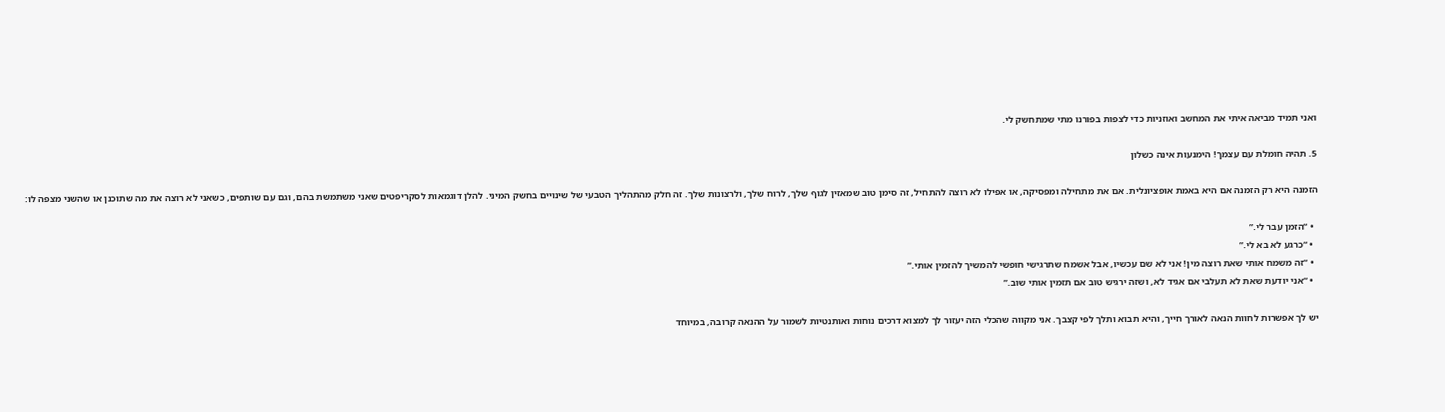ואני תמיד מביאה איתי את המחשב ואוזניות כדי לצפות בפורנו מתי שמתחשק לי.

5. תהיה חומלת עם עצמך! הימנעות אינה כשלון

הזמנה היא רק הזמנה אם היא באמת אופציונלית. אם את מתחילה ומפסיקה, או אפילו לא רוצה להתחיל, זה סימן טוב שמאזין לגוף שלך, לרוח שלך, ולרצונות שלך. זה חלק מהתהליך הטבעי של שינויים בחשק המיני. להלן דוגמאות לסקריפטים שאני משתמשת בהם, וגם עם שותפים, כשאני לא רוצה את מה שתוכנן או שהשני מצפה לו:

  • “הזמן עבר לי.”
  • “כרגע לא בא לי.”
  • “זה משמח אותי שאת רוצה מין! אני לא שם עכשיו, אבל אשמח שתרגישי חופשי להמשיך להזמין אותי.”
  • “אני יודעת שאת לא תעלבי אם אגיד לא, ושזה ירגיש טוב אם תזמין אותי שוב.”

יש לך אפשרות לחוות הנאה לאורך חייך, והיא תבוא ותלך לפי קצבך. אני מקווה שהכלי הזה יעזור לך למצוא דרכים נוחות ואותנטיות לשמור על ההנאה קרובה, במיוחד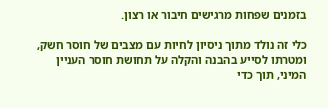בזמנים שפחות מרגישים חיבור או רצון.

כלי זה נולד מתוך ניסיון לחיות עם מצבים של חוסר חשק, ומטרתו לסייע בהבנה והקלה על תחושת חוסר העניין המיני, תוך כדי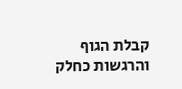קבלת הגוף והרגשות כחלק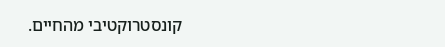קונסטרוקטיבי מהחיים.